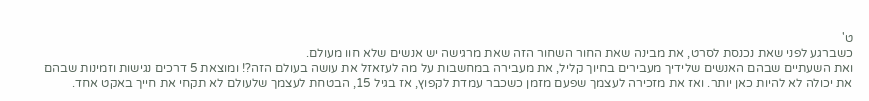ט'
כשברגע לפני שאת נכנסת לסרט, את מבינה שאת החור השחור הזה שאת מרגישה יש אנשים שלא חוו מעולם.
ואת השעתיים שבהם האנשים שלידיך מעבירים בחיוך קליל, את מעבירה במחשבות על מה לעזאזל את עושה בעולם הזה?! ומוצאת 5 דרכים נגישות וזמינות שבהם את יכולה לא להיות כאן יותר. ואז את מזכירה לעצמך שפעם מזמן כשכבר עמדת לקפוץ, אז בגיל 15, הבטחת לעצמך שלעולם לא תקחי את חייך באקט אחד.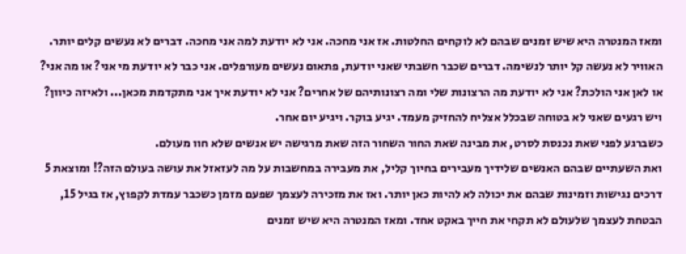ומאז המנטרה היא שיש זמנים שבהם לא לוקחים החלטות. אז אני מחכה. אני לא יודעת למה אני מחכה. דברים לא נעשים קלים יותר. האוויר לא נעשה קל יותר לנשימה. דברים שכבר חשבתי שאני יודעת, פתאום נעשים מעורפלים. אני כבר לא יודעת מי אני? או מה אני? או לאן אני הולכת? אני לא יודעת מה הרצונות שלי ומה רצונותיהם של אחרים? אני לא יודעת איך אני מתקדמת מכאן... ולאיזה כיוון? ויש רגעים שאני לא בטוחה שבכלל אצליח להחזיק מעמד. יגיע בוקר. ויגיע יום אחר.
כשברגע לפני שאת נכנסת לסרט, את מבינה שאת החור השחור הזה שאת מרגישה יש אנשים שלא חוו מעולם.
ואת השעתיים שבהם האנשים שלידיך מעבירים בחיוך קליל, את מעבירה במחשבות על מה לעזאזל את עושה בעולם הזה?! ומוצאת 5 דרכים נגישות וזמינות שבהם את יכולה לא להיות כאן יותר. ואז את מזכירה לעצמך שפעם מזמן כשכבר עמדת לקפוץ, אז בגיל 15, הבטחת לעצמך שלעולם לא תקחי את חייך באקט אחד. ומאז המנטרה היא שיש זמנים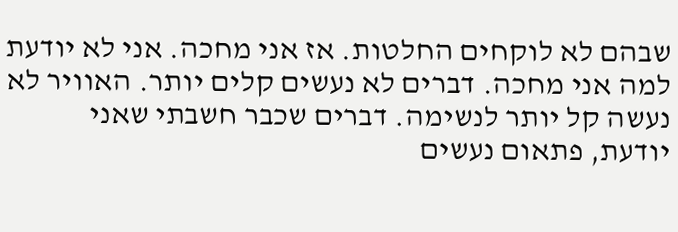שבהם לא לוקחים החלטות. אז אני מחכה. אני לא יודעת למה אני מחכה. דברים לא נעשים קלים יותר. האוויר לא נעשה קל יותר לנשימה. דברים שכבר חשבתי שאני יודעת, פתאום נעשים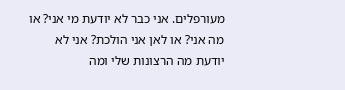מעורפלים. אני כבר לא יודעת מי אני? או מה אני? או לאן אני הולכת? אני לא יודעת מה הרצונות שלי ומה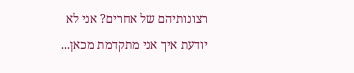רצונותיהם של אחרים? אני לא יודעת איך אני מתקדמת מכאן...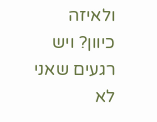ולאיזה כיוון? ויש רגעים שאני לא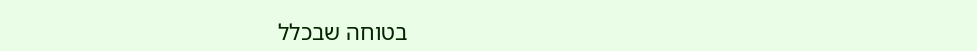בטוחה שבכלל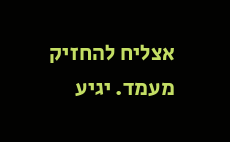אצליח להחזיק מעמד. יגיע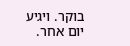בוקר. ויגיע יום אחר.